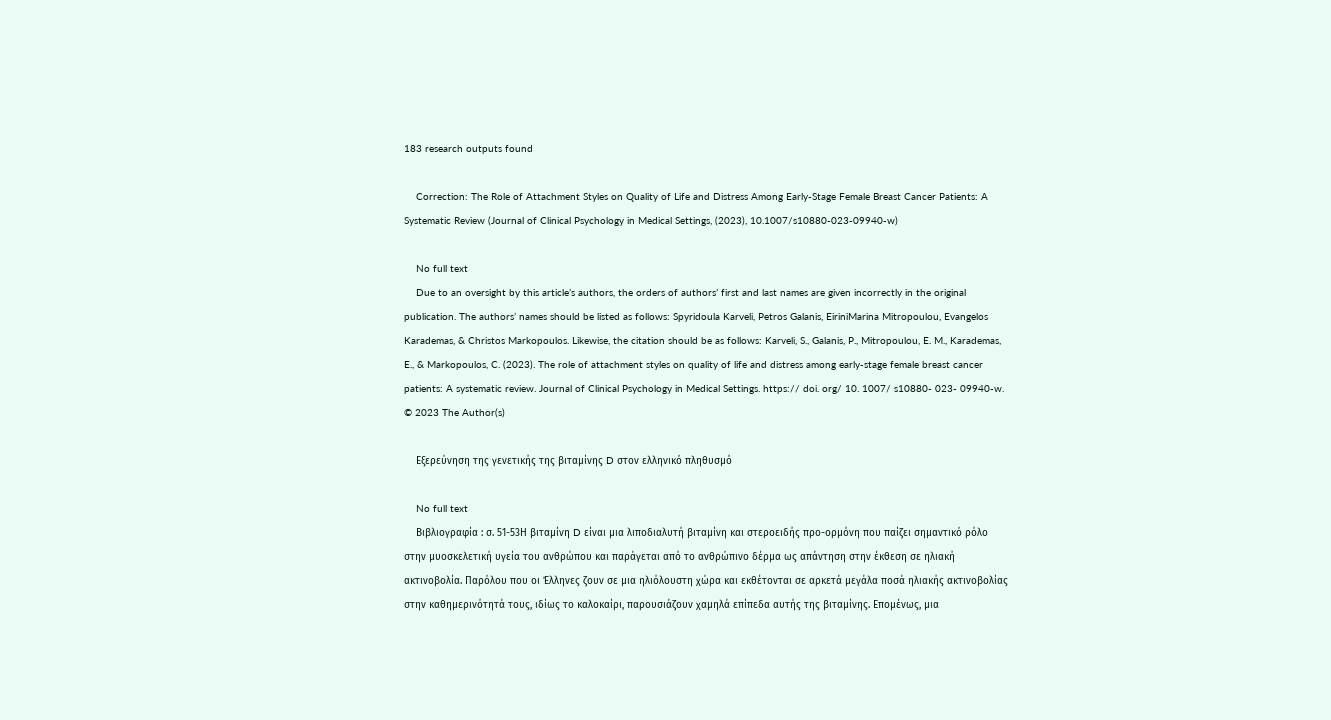183 research outputs found

    Correction: The Role of Attachment Styles on Quality of Life and Distress Among Early-Stage Female Breast Cancer Patients: A Systematic Review (Journal of Clinical Psychology in Medical Settings, (2023), 10.1007/s10880-023-09940-w)

    No full text
    Due to an oversight by this article’s authors, the orders of authors’ first and last names are given incorrectly in the original publication. The authors’ names should be listed as follows: Spyridoula Karveli, Petros Galanis, EiriniMarina Mitropoulou, Evangelos Karademas, & Christos Markopoulos. Likewise, the citation should be as follows: Karveli, S., Galanis, P., Mitropoulou, E. M., Karademas, E., & Markopoulos, C. (2023). The role of attachment styles on quality of life and distress among early-stage female breast cancer patients: A systematic review. Journal of Clinical Psychology in Medical Settings. https:// doi. org/ 10. 1007/ s10880- 023- 09940-w. © 2023 The Author(s)

    Εξερεύνηση της γενετικής της βιταμίνης D στον ελληνικό πληθυσμό

    No full text
    Βιβλιογραφία : σ. 51-53Η βιταμίνη D είναι μια λιποδιαλυτή βιταμίνη και στεροειδής προ-ορμόνη που παίζει σημαντικό ρόλο στην μυοσκελετική υγεία του ανθρώπου και παράγεται από το ανθρώπινο δέρμα ως απάντηση στην έκθεση σε ηλιακή ακτινοβολία. Παρόλου που οι Έλληνες ζουν σε μια ηλιόλουστη χώρα και εκθέτονται σε αρκετά μεγάλα ποσά ηλιακής ακτινοβολίας στην καθημερινότητά τους, ιδίως το καλοκαίρι, παρουσιάζουν χαμηλά επίπεδα αυτής της βιταμίνης. Επομένως, μια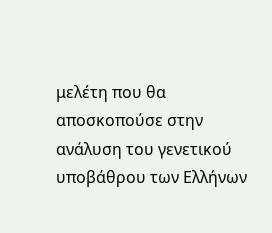μελέτη που θα αποσκοπούσε στην ανάλυση του γενετικού υποβάθρου των Ελλήνων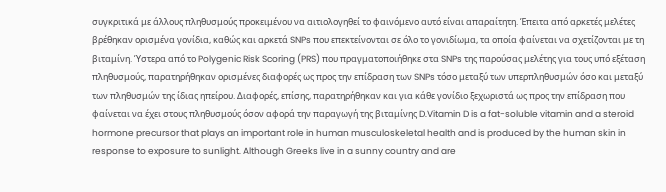συγκριτικά με άλλους πληθυσμούς προκειμένου να αιτιολογηθεί το φαινόμενο αυτό είναι απαραίτητη. Έπειτα από αρκετές μελέτες βρέθηκαν ορισμένα γονίδια, καθώς και αρκετά SNPs που επεκτείνονται σε όλο το γονιδίωμα, τα οποία φαίνεται να σχετίζονται με τη βιταμίνη. Ύστερα από το Polygenic Risk Scoring (PRS) που πραγματοποιήθηκε στα SNPs της παρούσας μελέτης για τους υπό εξέταση πληθυσμούς, παρατηρήθηκαν ορισμένες διαφορές ως προς την επίδραση των SNPs τόσο μεταξύ των υπερπληθυσμών όσο και μεταξύ των πληθυσμών της ίδιας ηπείρου. Διαφορές, επίσης, παρατηρήθηκαν και για κάθε γονίδιο ξεχωριστά ως προς την επίδραση που φαίνεται να έχει στους πληθυσμούς όσον αφορά την παραγωγή της βιταμίνης D.Vitamin D is a fat-soluble vitamin and a steroid hormone precursor that plays an important role in human musculoskeletal health and is produced by the human skin in response to exposure to sunlight. Although Greeks live in a sunny country and are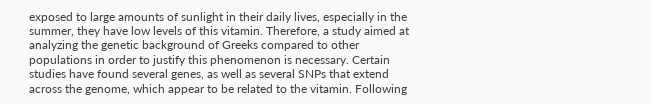exposed to large amounts of sunlight in their daily lives, especially in the summer, they have low levels of this vitamin. Therefore, a study aimed at analyzing the genetic background of Greeks compared to other populations in order to justify this phenomenon is necessary. Certain studies have found several genes, as well as several SNPs that extend across the genome, which appear to be related to the vitamin. Following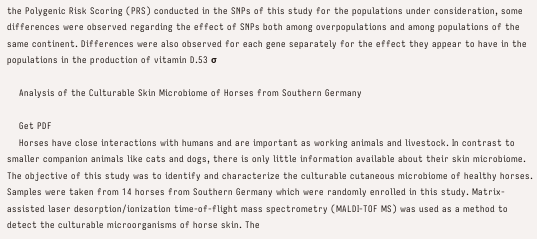the Polygenic Risk Scoring (PRS) conducted in the SNPs of this study for the populations under consideration, some differences were observed regarding the effect of SNPs both among overpopulations and among populations of the same continent. Differences were also observed for each gene separately for the effect they appear to have in the populations in the production of vitamin D.53 σ

    Analysis of the Culturable Skin Microbiome of Horses from Southern Germany

    Get PDF
    Horses have close interactions with humans and are important as working animals and livestock. In contrast to smaller companion animals like cats and dogs, there is only little information available about their skin microbiome. The objective of this study was to identify and characterize the culturable cutaneous microbiome of healthy horses. Samples were taken from 14 horses from Southern Germany which were randomly enrolled in this study. Matrix-assisted laser desorption/ionization time-of-flight mass spectrometry (MALDI-TOF MS) was used as a method to detect the culturable microorganisms of horse skin. The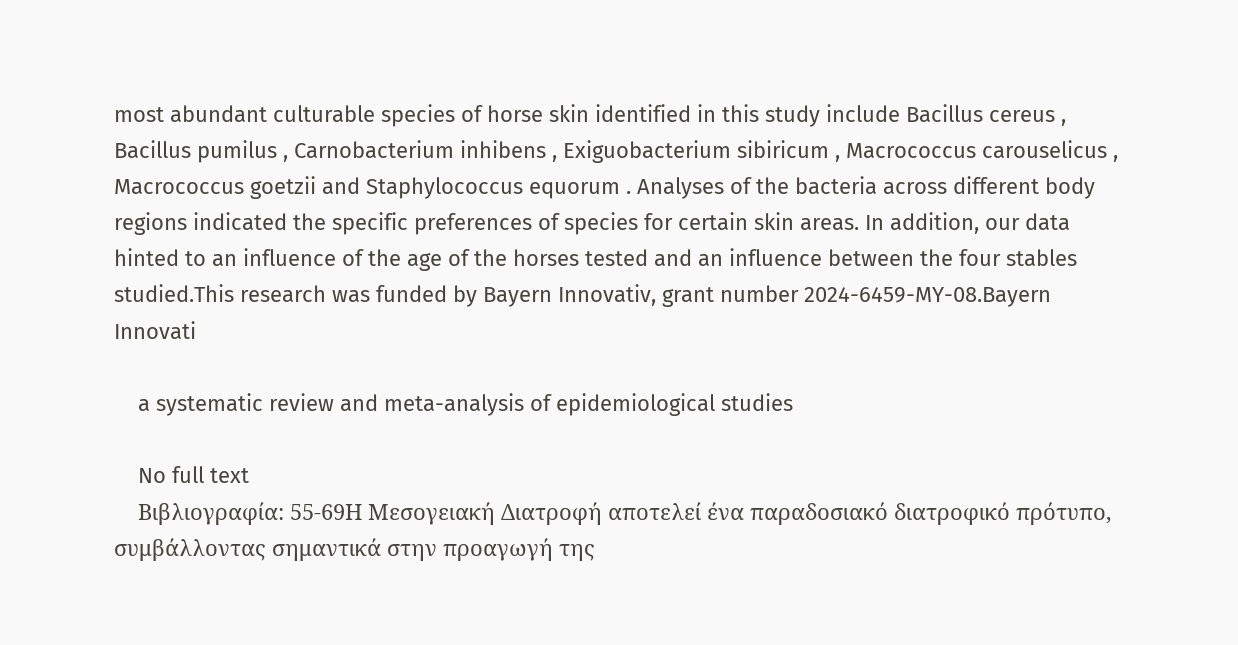most abundant culturable species of horse skin identified in this study include Bacillus cereus , Bacillus pumilus , Carnobacterium inhibens , Exiguobacterium sibiricum , Macrococcus carouselicus , Macrococcus goetzii and Staphylococcus equorum . Analyses of the bacteria across different body regions indicated the specific preferences of species for certain skin areas. In addition, our data hinted to an influence of the age of the horses tested and an influence between the four stables studied.This research was funded by Bayern Innovativ, grant number 2024-6459-MY-08.Bayern Innovati

    a systematic review and meta-analysis of epidemiological studies

    No full text
    Βιβλιογραφία: 55-69Η Μεσογειακή Διατροφή αποτελεί ένα παραδοσιακό διατροφικό πρότυπο, συμβάλλοντας σημαντικά στην προαγωγή της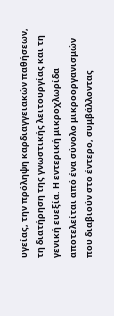υγείας, την πρόληψη καρδιαγγειακών παθήσεων, τη διατήρηση της γνωστικής λειτουργίας και τη γενική ευεξία. Η εντερική μικροχλωρίδα αποτελείται από ένα σύνολο μικροοργανισμών που διαβιούν στο έντερο, συμβάλλοντας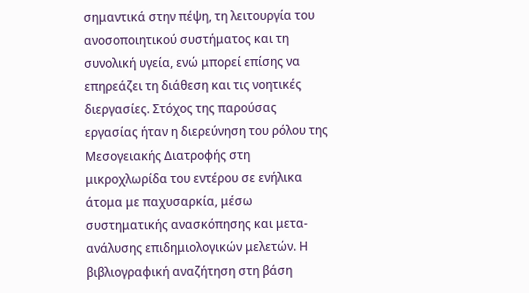σημαντικά στην πέψη, τη λειτουργία του ανοσοποιητικού συστήματος και τη συνολική υγεία, ενώ μπορεί επίσης να επηρεάζει τη διάθεση και τις νοητικές διεργασίες. Στόχος της παρούσας εργασίας ήταν η διερεύνηση του ρόλου της Μεσογειακής Διατροφής στη μικροχλωρίδα του εντέρου σε ενήλικα άτομα με παχυσαρκία, μέσω συστηματικής ανασκόπησης και μετα-ανάλυσης επιδημιολογικών μελετών. Η βιβλιογραφική αναζήτηση στη βάση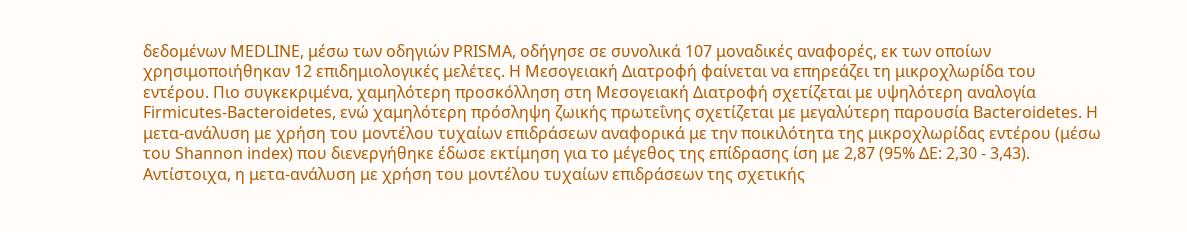δεδομένων MEDLINE, μέσω των οδηγιών PRISMA, οδήγησε σε συνολικά 107 μοναδικές αναφορές, εκ των οποίων χρησιμοποιήθηκαν 12 επιδημιολογικές μελέτες. Η Μεσογειακή Διατροφή φαίνεται να επηρεάζει τη μικροχλωρίδα του εντέρου. Πιο συγκεκριμένα, χαμηλότερη προσκόλληση στη Μεσογειακή Διατροφή σχετίζεται με υψηλότερη αναλογία Firmicutes-Bacteroidetes, ενώ χαμηλότερη πρόσληψη ζωικής πρωτεΐνης σχετίζεται με μεγαλύτερη παρουσία Bacteroidetes. Η μετα-ανάλυση με χρήση του μοντέλου τυχαίων επιδράσεων αναφορικά με την ποικιλότητα της μικροχλωρίδας εντέρου (μέσω του Shannon index) που διενεργήθηκε έδωσε εκτίμηση για το μέγεθος της επίδρασης ίση με 2,87 (95% ΔΕ: 2,30 - 3,43). Αντίστοιχα, η μετα-ανάλυση με χρήση του μοντέλου τυχαίων επιδράσεων της σχετικής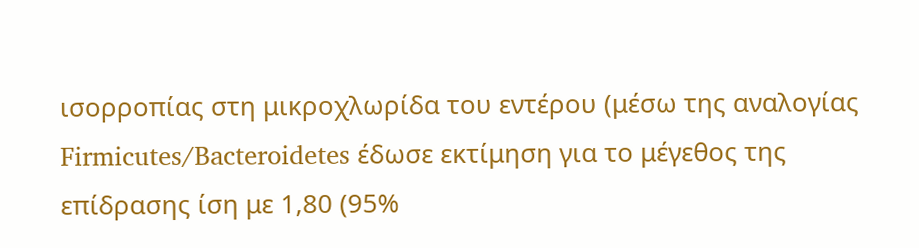ισορροπίας στη μικροχλωρίδα του εντέρου (μέσω της αναλογίας Firmicutes/Bacteroidetes έδωσε εκτίμηση για το μέγεθος της επίδρασης ίση με 1,80 (95%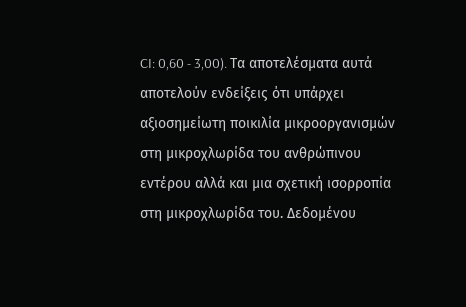CI: 0,60 - 3,00). Τα αποτελέσματα αυτά αποτελούν ενδείξεις ότι υπάρχει αξιοσημείωτη ποικιλία μικροοργανισμών στη μικροχλωρίδα του ανθρώπινου εντέρου αλλά και μια σχετική ισορροπία στη μικροχλωρίδα του. Δεδομένου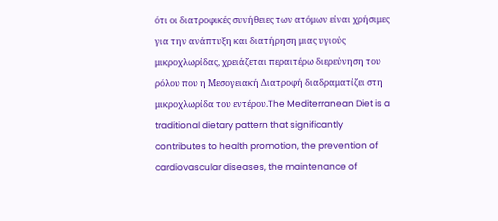ότι οι διατροφικές συνήθειες των ατόμων είναι χρήσιμες για την ανάπτυξη και διατήρηση μιας υγιούς μικροχλωρίδας, χρειάζεται περαιτέρω διερεύνηση του ρόλου που η Μεσογειακή Διατροφή διαδραματίζει στη μικροχλωρίδα του εντέρου.The Mediterranean Diet is a traditional dietary pattern that significantly contributes to health promotion, the prevention of cardiovascular diseases, the maintenance of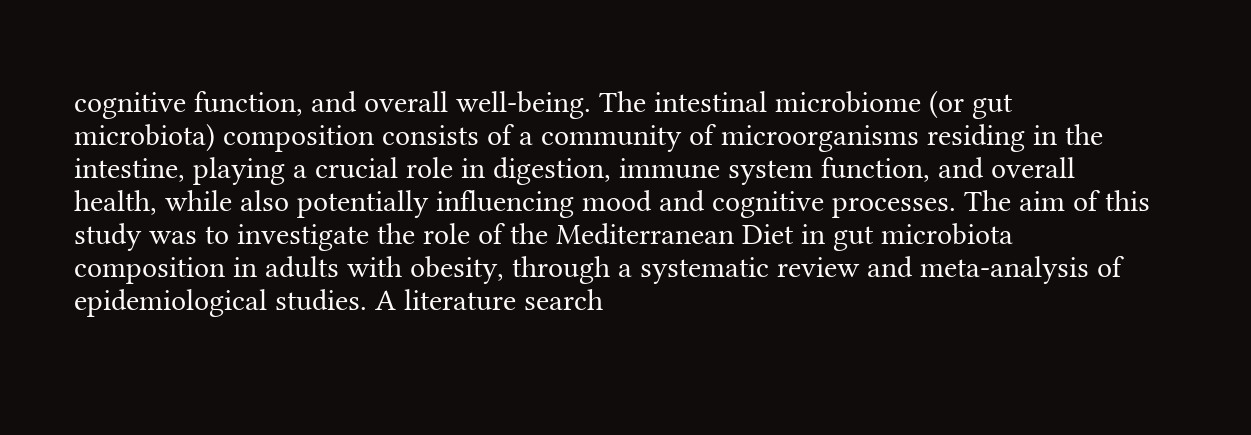cognitive function, and overall well-being. The intestinal microbiome (or gut microbiota) composition consists of a community of microorganisms residing in the intestine, playing a crucial role in digestion, immune system function, and overall health, while also potentially influencing mood and cognitive processes. The aim of this study was to investigate the role of the Mediterranean Diet in gut microbiota composition in adults with obesity, through a systematic review and meta-analysis of epidemiological studies. A literature search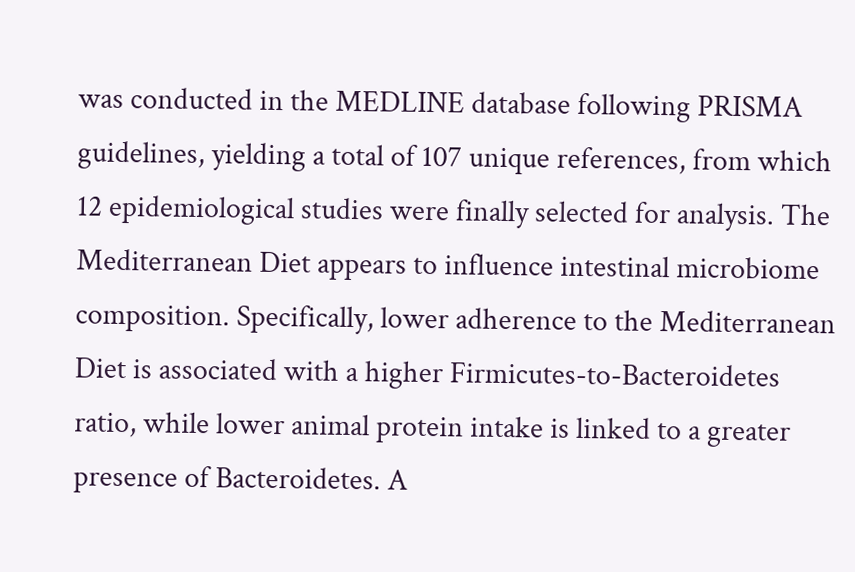was conducted in the MEDLINE database following PRISMA guidelines, yielding a total of 107 unique references, from which 12 epidemiological studies were finally selected for analysis. The Mediterranean Diet appears to influence intestinal microbiome composition. Specifically, lower adherence to the Mediterranean Diet is associated with a higher Firmicutes-to-Bacteroidetes ratio, while lower animal protein intake is linked to a greater presence of Bacteroidetes. A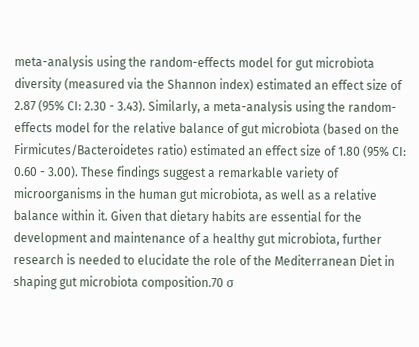meta-analysis using the random-effects model for gut microbiota diversity (measured via the Shannon index) estimated an effect size of 2.87 (95% CI: 2.30 - 3.43). Similarly, a meta-analysis using the random-effects model for the relative balance of gut microbiota (based on the Firmicutes/Bacteroidetes ratio) estimated an effect size of 1.80 (95% CI: 0.60 - 3.00). These findings suggest a remarkable variety of microorganisms in the human gut microbiota, as well as a relative balance within it. Given that dietary habits are essential for the development and maintenance of a healthy gut microbiota, further research is needed to elucidate the role of the Mediterranean Diet in shaping gut microbiota composition.70 σ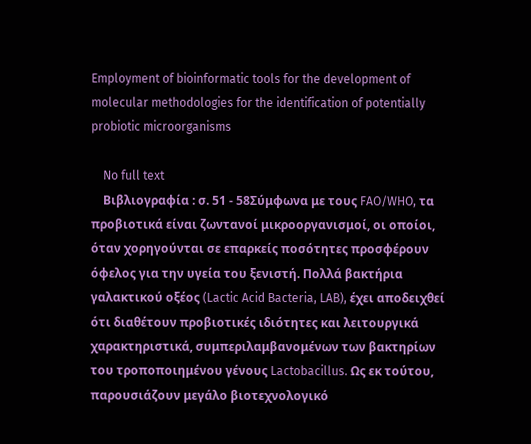Employment of bioinformatic tools for the development of molecular methodologies for the identification of potentially probiotic microorganisms

    No full text
    Βιβλιογραφία : σ. 51 - 58Σύμφωνα με τους FAO/WHO, τα προβιοτικά είναι ζωντανοί μικροοργανισμοί, οι οποίοι, όταν χορηγούνται σε επαρκείς ποσότητες προσφέρουν όφελος για την υγεία του ξενιστή. Πολλά βακτήρια γαλακτικού οξέος (Lactic Acid Bacteria, LAB), έχει αποδειχθεί ότι διαθέτουν προβιοτικές ιδιότητες και λειτουργικά χαρακτηριστικά, συμπεριλαμβανομένων των βακτηρίων του τροποποιημένου γένους Lactobacillus. Ως εκ τούτου, παρουσιάζουν μεγάλο βιοτεχνολογικό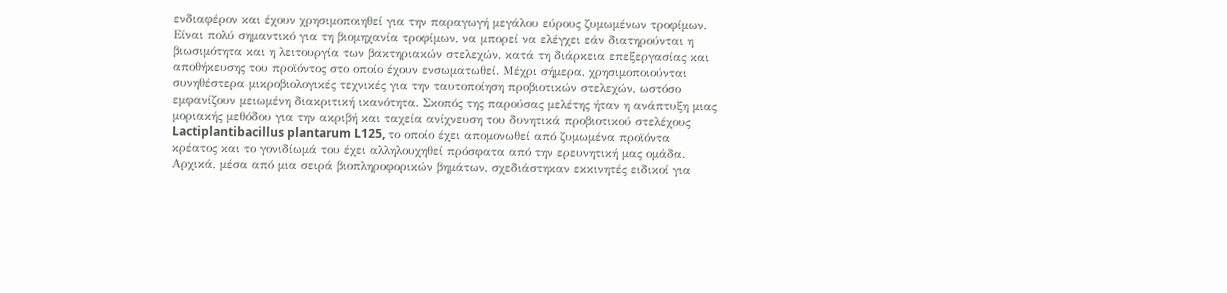ενδιαφέρον και έχουν χρησιμοποιηθεί για την παραγωγή μεγάλου εύρους ζυμωμένων τροφίμων. Είναι πολύ σημαντικό για τη βιομηχανία τροφίμων, να μπορεί να ελέγχει εάν διατηρούνται η βιωσιμότητα και η λειτουργία των βακτηριακών στελεχών, κατά τη διάρκεια επεξεργασίας και αποθήκευσης του προϊόντος στο οποίο έχουν ενσωματωθεί. Μέχρι σήμερα, χρησιμοποιούνται συνηθέστερα μικροβιολογικές τεχνικές για την ταυτοποίηση προβιοτικών στελεχών, ωστόσο εμφανίζουν μειωμένη διακριτική ικανότητα. Σκοπός της παρούσας μελέτης ήταν η ανάπτυξη μιας μοριακής μεθόδου για την ακριβή και ταχεία ανίχνευση του δυνητικά προβιοτικού στελέχους Lactiplantibacillus plantarum L125, το οποίο έχει απομονωθεί από ζυμωμένα προϊόντα κρέατος και το γονιδίωμά του έχει αλληλουχηθεί πρόσφατα από την ερευνητική μας ομάδα. Αρχικά, μέσα από μια σειρά βιοπληροφορικών βημάτων, σχεδιάστηκαν εκκινητές ειδικοί για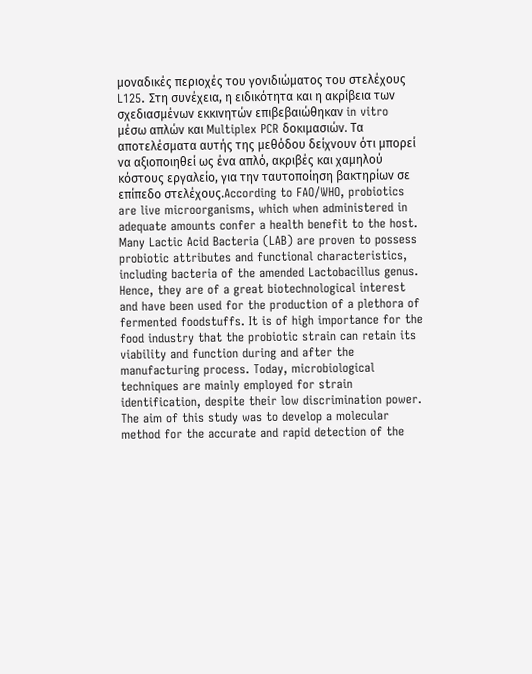μοναδικές περιοχές του γονιδιώματος του στελέχους L125. Στη συνέχεια, η ειδικότητα και η ακρίβεια των σχεδιασμένων εκκινητών επιβεβαιώθηκαν in vitro μέσω απλών και Multiplex PCR δοκιμασιών. Τα αποτελέσματα αυτής της μεθόδου δείχνουν ότι μπορεί να αξιοποιηθεί ως ένα απλό, ακριβές και χαμηλού κόστους εργαλείο, για την ταυτοποίηση βακτηρίων σε επίπεδο στελέχους.According to FAO/WHO, probiotics are live microorganisms, which when administered in adequate amounts confer a health benefit to the host. Many Lactic Acid Bacteria (LAB) are proven to possess probiotic attributes and functional characteristics, including bacteria of the amended Lactobacillus genus. Hence, they are of a great biotechnological interest and have been used for the production of a plethora of fermented foodstuffs. It is of high importance for the food industry that the probiotic strain can retain its viability and function during and after the manufacturing process. Today, microbiological techniques are mainly employed for strain identification, despite their low discrimination power. The aim of this study was to develop a molecular method for the accurate and rapid detection of the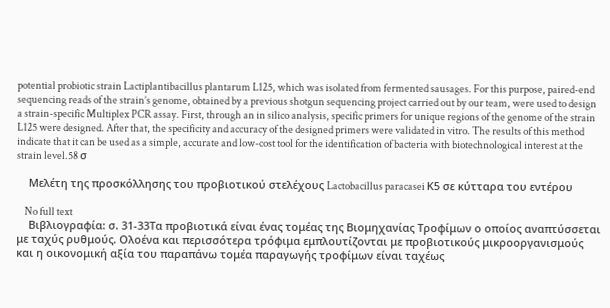potential probiotic strain Lactiplantibacillus plantarum L125, which was isolated from fermented sausages. For this purpose, paired-end sequencing reads of the strain’s genome, obtained by a previous shotgun sequencing project carried out by our team, were used to design a strain-specific Multiplex PCR assay. First, through an in silico analysis, specific primers for unique regions of the genome of the strain L125 were designed. After that, the specificity and accuracy of the designed primers were validated in vitro. The results of this method indicate that it can be used as a simple, accurate and low-cost tool for the identification of bacteria with biotechnological interest at the strain level.58 σ

    Μελέτη της προσκόλλησης του προβιοτικού στελέχους Lactobacillus paracasei Κ5 σε κύτταρα του εντέρου

    No full text
    Βιβλιογραφία: σ. 31-33Τα προβιοτικά είναι ένας τομέας της Βιομηχανίας Τροφίμων ο οποίος αναπτύσσεται με ταχύς ρυθμούς. Ολοένα και περισσότερα τρόφιμα εμπλουτίζονται με προβιοτικούς μικροοργανισμούς και η οικονομική αξία του παραπάνω τομέα παραγωγής τροφίμων είναι ταχέως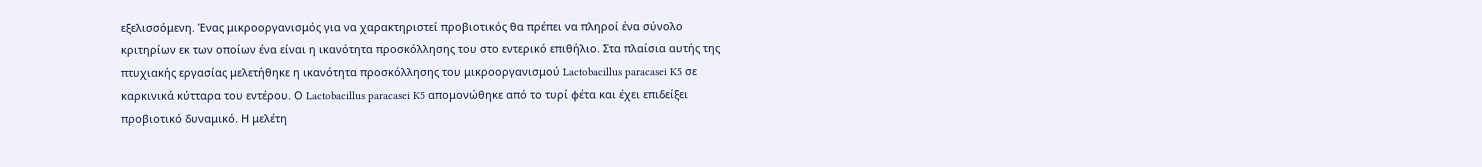εξελισσόμενη. Ένας μικροοργανισμός για να χαρακτηριστεί προβιοτικός θα πρέπει να πληροί ένα σύνολο κριτηρίων εκ των οποίων ένα είναι η ικανότητα προσκόλλησης του στο εντερικό επιθήλιο. Στα πλαίσια αυτής της πτυχιακής εργασίας μελετήθηκε η ικανότητα προσκόλλησης του μικροοργανισμού Lactobacillus paracasei K5 σε καρκινικά κύτταρα του εντέρου. Ο Lactobacillus paracasei K5 απομονώθηκε από το τυρί φέτα και έχει επιδείξει προβιοτικό δυναμικό. Η μελέτη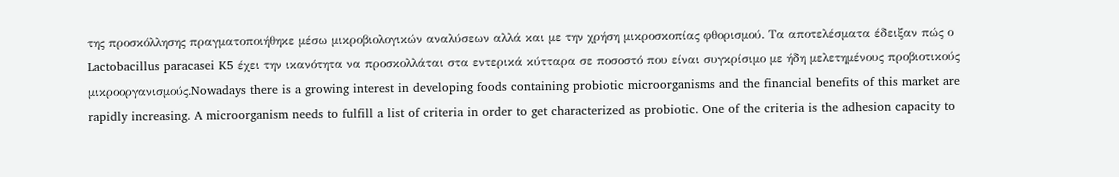της προσκόλλησης πραγματοποιήθηκε μέσω μικροβιολογικών αναλύσεων αλλά και με την χρήση μικροσκοπίας φθορισμού. Τα αποτελέσματα έδειξαν πώς ο Lactobacillus paracasei K5 έχει την ικανότητα να προσκολλάται στα εντερικά κύτταρα σε ποσοστό που είναι συγκρίσιμο με ήδη μελετημένους προβιοτικούς μικροοργανισμούς.Nowadays there is a growing interest in developing foods containing probiotic microorganisms and the financial benefits of this market are rapidly increasing. A microorganism needs to fulfill a list of criteria in order to get characterized as probiotic. One of the criteria is the adhesion capacity to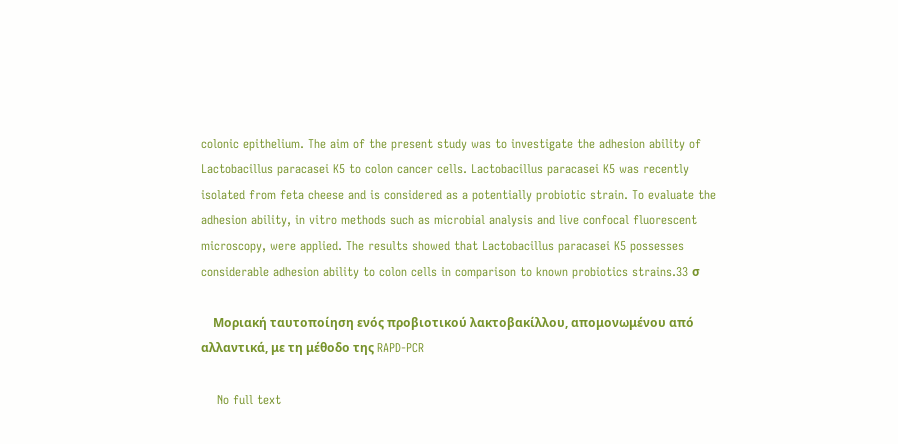colonic epithelium. The aim of the present study was to investigate the adhesion ability of Lactobacillus paracasei K5 to colon cancer cells. Lactobacillus paracasei K5 was recently isolated from feta cheese and is considered as a potentially probiotic strain. To evaluate the adhesion ability, in vitro methods such as microbial analysis and live confocal fluorescent microscopy, were applied. The results showed that Lactobacillus paracasei K5 possesses considerable adhesion ability to colon cells in comparison to known probiotics strains.33 σ

    Μοριακή ταυτοποίηση ενός προβιοτικού λακτοβακίλλου, απομονωμένου από αλλαντικά, με τη μέθοδο της RAPD-PCR

    No full text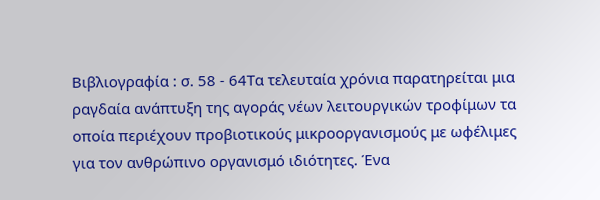Βιβλιογραφία : σ. 58 - 64Τα τελευταία χρόνια παρατηρείται μια ραγδαία ανάπτυξη της αγοράς νέων λειτουργικών τροφίμων τα οποία περιέχουν προβιοτικούς μικροοργανισμούς με ωφέλιμες για τον ανθρώπινο οργανισμό ιδιότητες. Ένα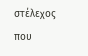στέλεχος που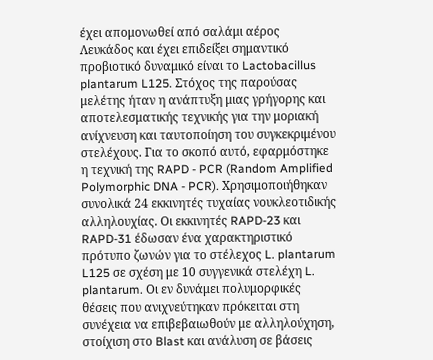έχει απομονωθεί από σαλάμι αέρος Λευκάδος και έχει επιδείξει σημαντικό προβιοτικό δυναμικό είναι το Lactobacillus plantarum L125. Στόχος της παρούσας μελέτης ήταν η ανάπτυξη μιας γρήγορης και αποτελεσματικής τεχνικής για την μοριακή ανίχνευση και ταυτοποίηση του συγκεκριμένου στελέχους. Για το σκοπό αυτό, εφαρμόστηκε η τεχνική της RAPD - PCR (Random Amplified Polymorphic DNA - PCR). Χρησιμοποιήθηκαν συνολικά 24 εκκινητές τυχαίας νουκλεοτιδικής αλληλουχίας. Οι εκκινητές RAPD-23 και RAPD-31 έδωσαν ένα χαρακτηριστικό πρότυπο ζωνών για το στέλεχος L. plantarum L125 σε σχέση με 10 συγγενικά στελέχη L. plantarum. Οι εν δυνάμει πολυμορφικές θέσεις που ανιχνεύτηκαν πρόκειται στη συνέχεια να επιβεβαιωθούν με αλληλούχηση, στοίχιση στο Blast και ανάλυση σε βάσεις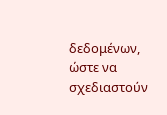δεδομένων, ώστε να σχεδιαστούν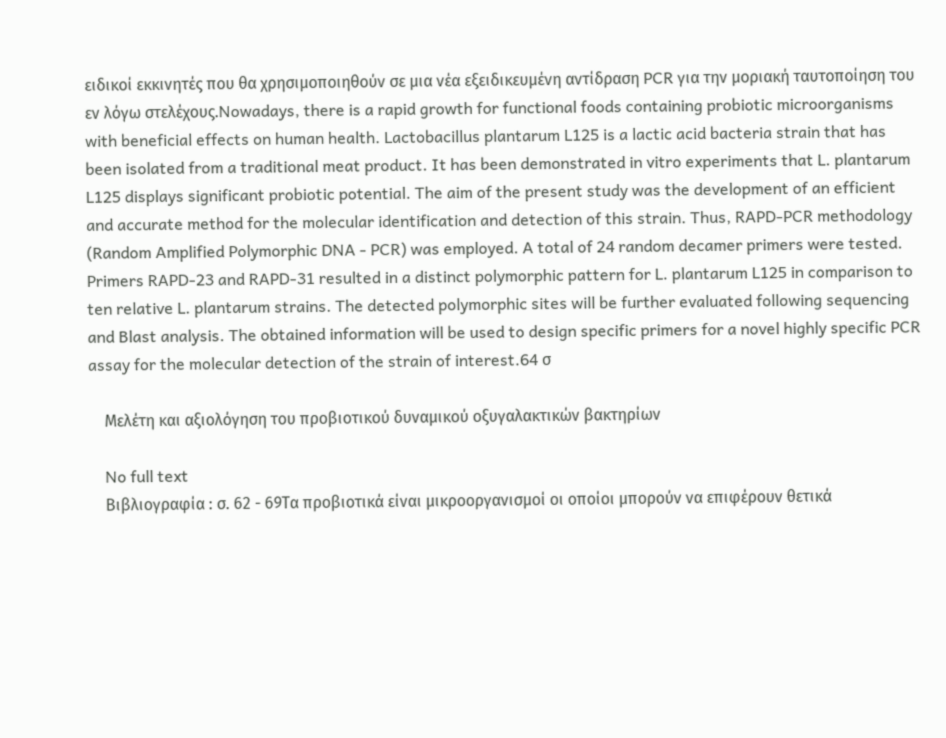ειδικοί εκκινητές που θα χρησιμοποιηθούν σε μια νέα εξειδικευμένη αντίδραση PCR για την μοριακή ταυτοποίηση του εν λόγω στελέχους.Nowadays, there is a rapid growth for functional foods containing probiotic microorganisms with beneficial effects on human health. Lactobacillus plantarum L125 is a lactic acid bacteria strain that has been isolated from a traditional meat product. It has been demonstrated in vitro experiments that L. plantarum L125 displays significant probiotic potential. The aim of the present study was the development of an efficient and accurate method for the molecular identification and detection of this strain. Thus, RAPD-PCR methodology (Random Amplified Polymorphic DNA - PCR) was employed. A total of 24 random decamer primers were tested. Primers RAPD-23 and RAPD-31 resulted in a distinct polymorphic pattern for L. plantarum L125 in comparison to ten relative L. plantarum strains. The detected polymorphic sites will be further evaluated following sequencing and Blast analysis. The obtained information will be used to design specific primers for a novel highly specific PCR assay for the molecular detection of the strain of interest.64 σ

    Μελέτη και αξιολόγηση του προβιοτικού δυναμικού οξυγαλακτικών βακτηρίων

    No full text
    Βιβλιογραφία : σ. 62 - 69Τα προβιοτικά είναι μικροοργανισμοί οι οποίοι μπορούν να επιφέρουν θετικά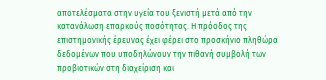αποτελέσματα στην υγεία του ξενιστή μετά από την κατανάλωση επαρκούς ποσότητας. Η πρόοδος της επιστημονικής έρευνας έχει φέρει στο προσκήνιο πληθώρα δεδομένων που υποδηλώνουν την πιθανή συμβολή των προβιοτικών στη διαχείριση και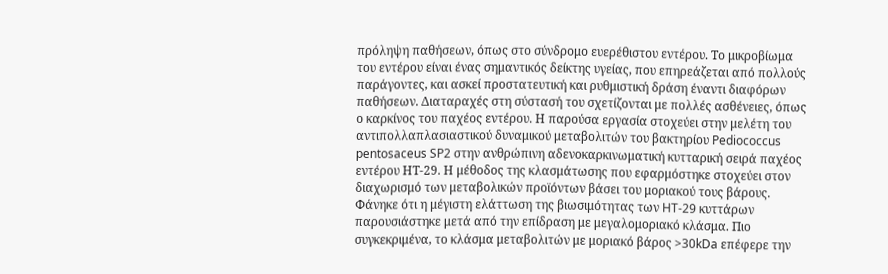πρόληψη παθήσεων, όπως στο σύνδρομο ευερέθιστου εντέρου. Το μικροβίωμα του εντέρου είναι ένας σημαντικός δείκτης υγείας, που επηρεάζεται από πολλούς παράγοντες, και ασκεί προστατευτική και ρυθμιστική δράση έναντι διαφόρων παθήσεων. Διαταραχές στη σύστασή του σχετίζονται με πολλές ασθένειες, όπως ο καρκίνος του παχέος εντέρου. Η παρούσα εργασία στοχεύει στην μελέτη του αντιπολλαπλασιαστικού δυναμικού μεταβολιτών του βακτηρίου Pediococcus pentosaceus SP2 στην ανθρώπινη αδενοκαρκινωματική κυτταρική σειρά παχέος εντέρου ΗΤ-29. Η μέθοδος της κλασμάτωσης που εφαρμόστηκε στοχεύει στον διαχωρισμό των μεταβολικών προϊόντων βάσει του μοριακού τους βάρους. Φάνηκε ότι η μέγιστη ελάττωση της βιωσιμότητας των HT-29 κυττάρων παρουσιάστηκε μετά από την επίδραση με μεγαλομοριακό κλάσμα. Πιο συγκεκριμένα, το κλάσμα μεταβολιτών με μοριακό βάρος >30kDa επέφερε την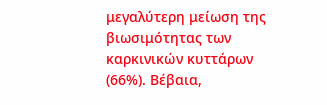μεγαλύτερη μείωση της βιωσιμότητας των καρκινικών κυττάρων (66%). Βέβαια,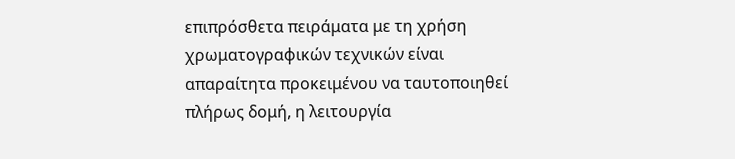επιπρόσθετα πειράματα με τη χρήση χρωματογραφικών τεχνικών είναι απαραίτητα προκειμένου να ταυτοποιηθεί πλήρως δομή, η λειτουργία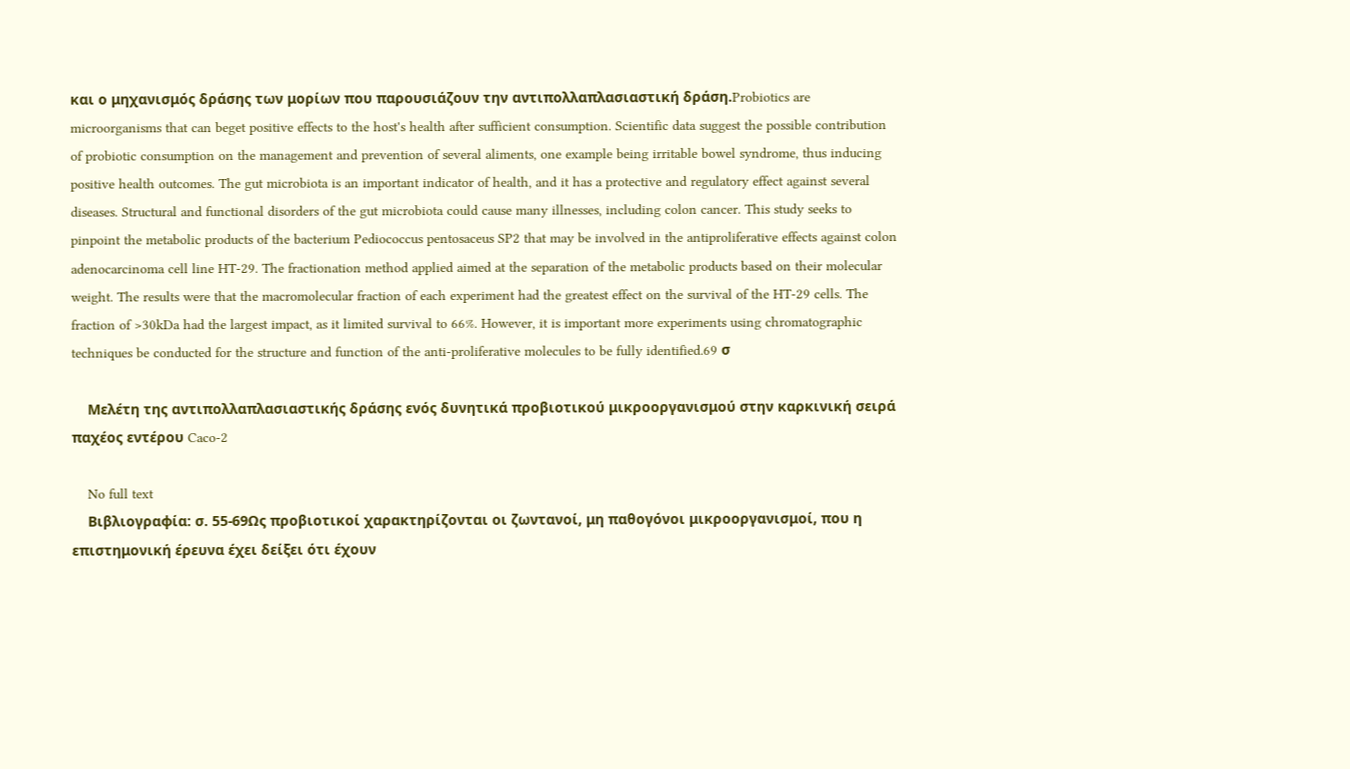και ο μηχανισμός δράσης των μορίων που παρουσιάζουν την αντιπολλαπλασιαστική δράση.Probiotics are microorganisms that can beget positive effects to the host's health after sufficient consumption. Scientific data suggest the possible contribution of probiotic consumption on the management and prevention of several aliments, one example being irritable bowel syndrome, thus inducing positive health outcomes. The gut microbiota is an important indicator of health, and it has a protective and regulatory effect against several diseases. Structural and functional disorders of the gut microbiota could cause many illnesses, including colon cancer. This study seeks to pinpoint the metabolic products of the bacterium Pediococcus pentosaceus SP2 that may be involved in the antiproliferative effects against colon adenocarcinoma cell line HT-29. The fractionation method applied aimed at the separation of the metabolic products based on their molecular weight. The results were that the macromolecular fraction of each experiment had the greatest effect on the survival of the HT-29 cells. The fraction of >30kDa had the largest impact, as it limited survival to 66%. However, it is important more experiments using chromatographic techniques be conducted for the structure and function of the anti-proliferative molecules to be fully identified.69 σ

    Μελέτη της αντιπολλαπλασιαστικής δράσης ενός δυνητικά προβιοτικού μικροοργανισμού στην καρκινική σειρά παχέος εντέρου Caco-2

    No full text
    Βιβλιογραφία: σ. 55-69Ως προβιοτικοί χαρακτηρίζονται οι ζωντανοί, μη παθογόνοι μικροοργανισμοί, που η επιστημονική έρευνα έχει δείξει ότι έχουν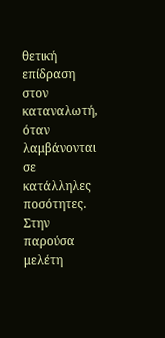θετική επίδραση στον καταναλωτή, όταν λαμβάνονται σε κατάλληλες ποσότητες. Στην παρούσα μελέτη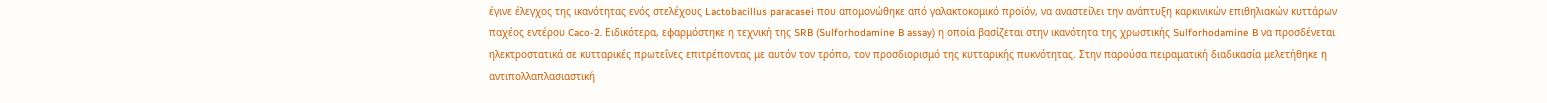έγινε έλεγχος της ικανότητας ενός στελέχους Lactobacillus paracasei που απομονώθηκε από γαλακτοκομικό προϊόν, να αναστείλει την ανάπτυξη καρκινικών επιθηλιακών κυττάρων παχέος εντέρου Caco-2. Ειδικότερα, εφαρμόστηκε η τεχνική της SRB (Sulforhodamine B assay) η οποία βασίζεται στην ικανότητα της χρωστικής Sulforhodamine B να προσδένεται ηλεκτροστατικά σε κυτταρικές πρωτεΐνες επιτρέποντας με αυτόν τον τρόπο, τον προσδιορισμό της κυτταρικής πυκνότητας. Στην παρούσα πειραματική διαδικασία μελετήθηκε η αντιπολλαπλασιαστική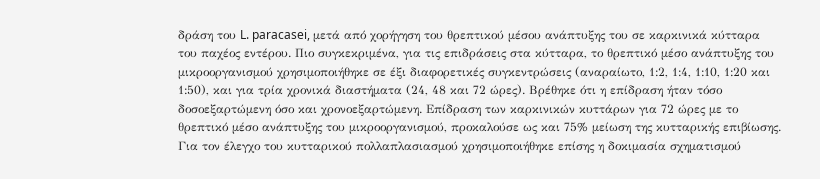δράση του L. paracasei, μετά από χορήγηση του θρεπτικού μέσου ανάπτυξης του σε καρκινικά κύτταρα του παχέος εντέρου. Πιο συγκεκριμένα, για τις επιδράσεις στα κύτταρα, το θρεπτικό μέσο ανάπτυξης του μικροοργανισμού χρησιμοποιήθηκε σε έξι διαφορετικές συγκεντρώσεις (αναραίωτο, 1:2, 1:4, 1:10, 1:20 και 1:50), και για τρία χρονικά διαστήματα (24, 48 και 72 ώρες). Βρέθηκε ότι η επίδραση ήταν τόσο δοσοεξαρτώμενη όσο και χρονοεξαρτώμενη. Επίδραση των καρκινικών κυττάρων για 72 ώρες με το θρεπτικό μέσο ανάπτυξης του μικροοργανισμού, προκαλούσε ως και 75% μείωση της κυτταρικής επιβίωσης. Για τον έλεγχο του κυτταρικού πολλαπλασιασμού χρησιμοποιήθηκε επίσης η δοκιμασία σχηματισμού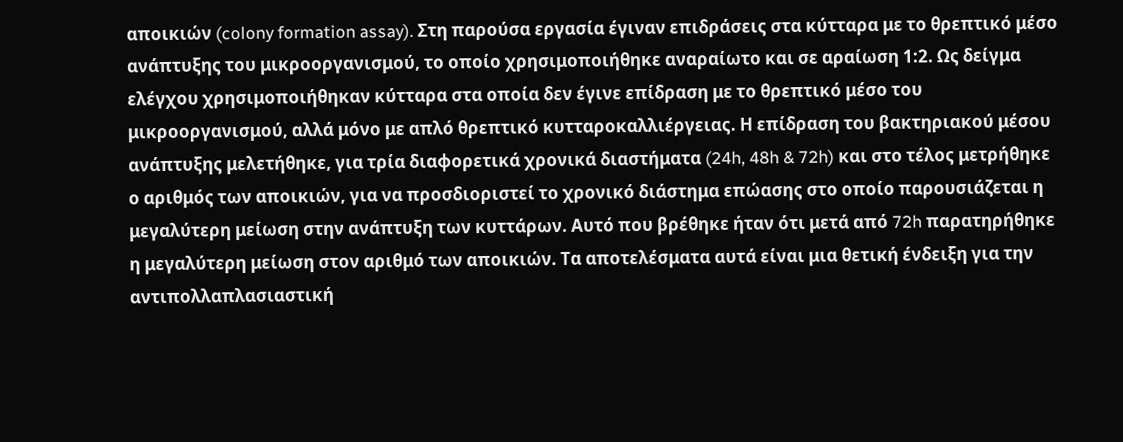αποικιών (colony formation assay). Στη παρούσα εργασία έγιναν επιδράσεις στα κύτταρα με το θρεπτικό μέσο ανάπτυξης του μικροοργανισμού, το οποίο χρησιμοποιήθηκε αναραίωτο και σε αραίωση 1:2. Ως δείγμα ελέγχου χρησιμοποιήθηκαν κύτταρα στα οποία δεν έγινε επίδραση με το θρεπτικό μέσο του μικροοργανισμού, αλλά μόνο με απλό θρεπτικό κυτταροκαλλιέργειας. Η επίδραση του βακτηριακού μέσου ανάπτυξης μελετήθηκε, για τρία διαφορετικά χρονικά διαστήματα (24h, 48h & 72h) και στο τέλος μετρήθηκε ο αριθμός των αποικιών, για να προσδιοριστεί το χρονικό διάστημα επώασης στο οποίο παρουσιάζεται η μεγαλύτερη μείωση στην ανάπτυξη των κυττάρων. Αυτό που βρέθηκε ήταν ότι μετά από 72h παρατηρήθηκε η μεγαλύτερη μείωση στον αριθμό των αποικιών. Τα αποτελέσματα αυτά είναι μια θετική ένδειξη για την αντιπολλαπλασιαστική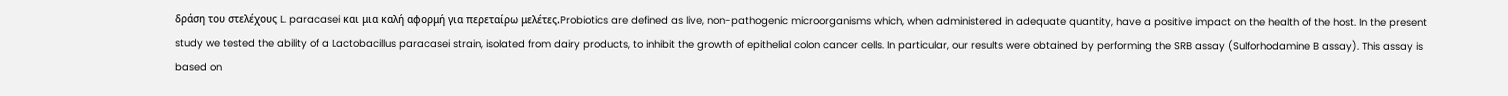δράση του στελέχους L. paracasei και μια καλή αφορμή για περεταίρω μελέτες.Probiotics are defined as live, non-pathogenic microorganisms which, when administered in adequate quantity, have a positive impact on the health of the host. In the present study we tested the ability of a Lactobacillus paracasei strain, isolated from dairy products, to inhibit the growth of epithelial colon cancer cells. In particular, our results were obtained by performing the SRB assay (Sulforhodamine B assay). This assay is based on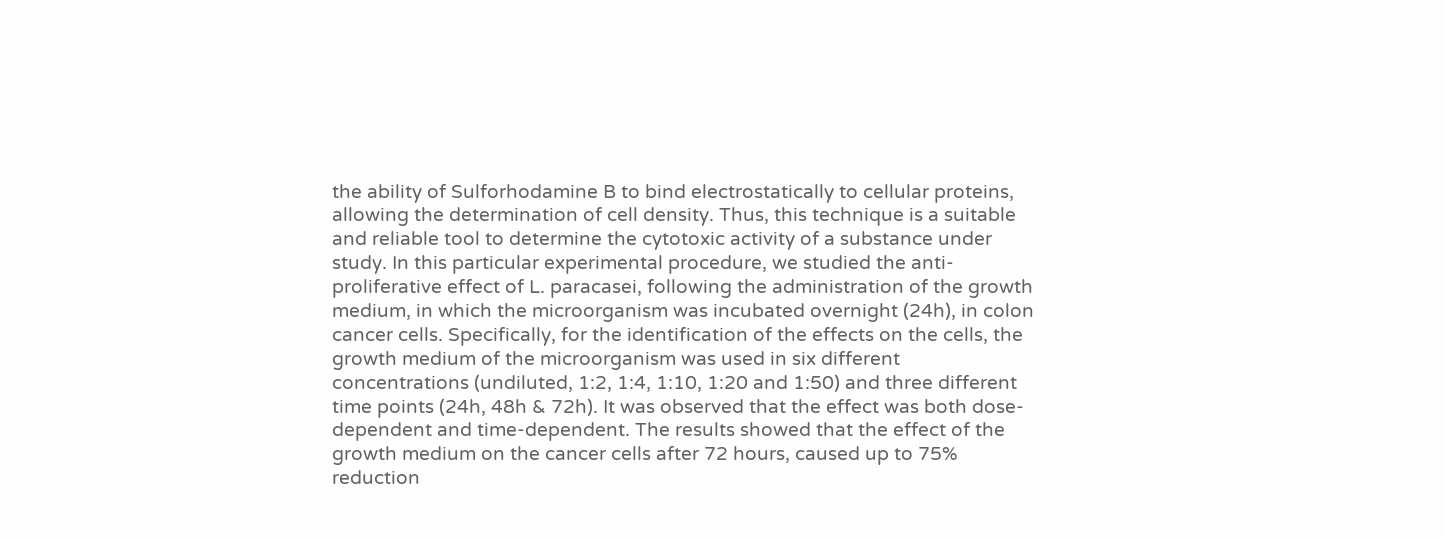the ability of Sulforhodamine B to bind electrostatically to cellular proteins, allowing the determination of cell density. Thus, this technique is a suitable and reliable tool to determine the cytotoxic activity of a substance under study. In this particular experimental procedure, we studied the anti-proliferative effect of L. paracasei, following the administration of the growth medium, in which the microorganism was incubated overnight (24h), in colon cancer cells. Specifically, for the identification of the effects on the cells, the growth medium of the microorganism was used in six different concentrations (undiluted, 1:2, 1:4, 1:10, 1:20 and 1:50) and three different time points (24h, 48h & 72h). It was observed that the effect was both dose-dependent and time-dependent. The results showed that the effect of the growth medium on the cancer cells after 72 hours, caused up to 75% reduction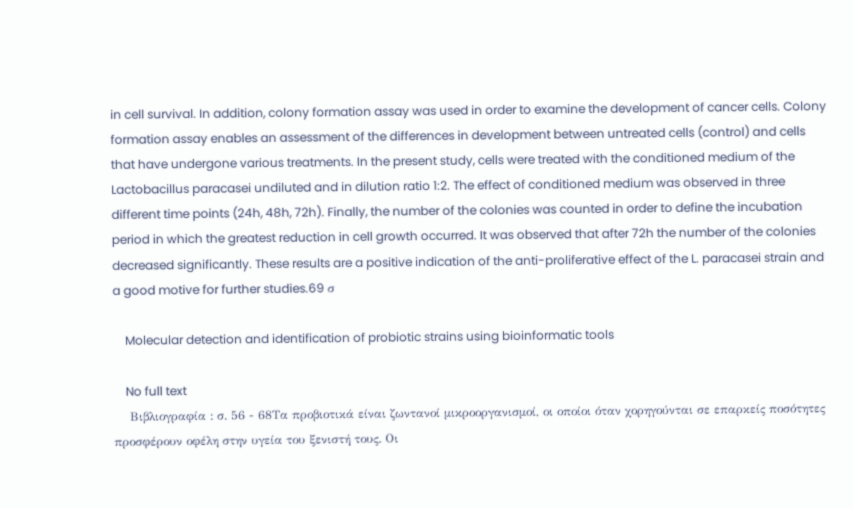in cell survival. In addition, colony formation assay was used in order to examine the development of cancer cells. Colony formation assay enables an assessment of the differences in development between untreated cells (control) and cells that have undergone various treatments. In the present study, cells were treated with the conditioned medium of the Lactobacillus paracasei undiluted and in dilution ratio 1:2. The effect of conditioned medium was observed in three different time points (24h, 48h, 72h). Finally, the number of the colonies was counted in order to define the incubation period in which the greatest reduction in cell growth occurred. It was observed that after 72h the number of the colonies decreased significantly. These results are a positive indication of the anti-proliferative effect of the L. paracasei strain and a good motive for further studies.69 σ

    Molecular detection and identification of probiotic strains using bioinformatic tools

    No full text
    Βιβλιογραφία : σ. 56 - 68Τα προβιοτικά είναι ζωντανοί μικροοργανισμοί, οι οποίοι όταν χορηγούνται σε επαρκείς ποσότητες προσφέρουν οφέλη στην υγεία του ξενιστή τους. Οι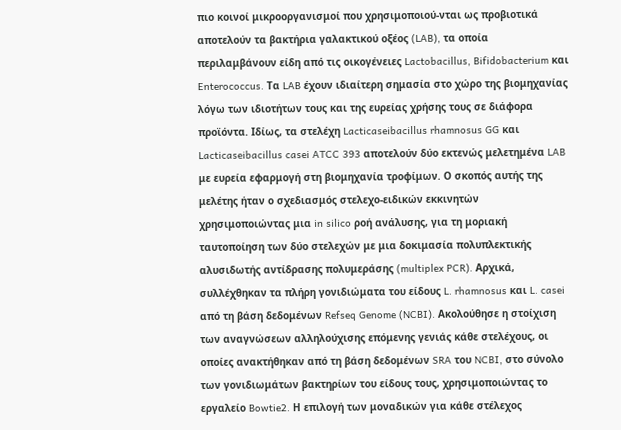πιο κοινοί μικροοργανισμοί που χρησιμοποιού-νται ως προβιοτικά αποτελούν τα βακτήρια γαλακτικού οξέος (LAB), τα οποία περιλαμβάνουν είδη από τις οικογένειες Lactobacillus, Bifidobacterium και Enterococcus. Τα LAB έχουν ιδιαίτερη σημασία στο χώρο της βιομηχανίας λόγω των ιδιοτήτων τους και της ευρείας χρήσης τους σε διάφορα προϊόντα. Ιδίως, τα στελέχη Lacticaseibacillus rhamnosus GG και Lacticaseibacillus casei ATCC 393 αποτελούν δύο εκτενώς μελετημένα LAB με ευρεία εφαρμογή στη βιομηχανία τροφίμων. Ο σκοπός αυτής της μελέτης ήταν ο σχεδιασμός στελεχο-ειδικών εκκινητών χρησιμοποιώντας μια in silico ροή ανάλυσης, για τη μοριακή ταυτοποίηση των δύο στελεχών με μια δοκιμασία πολυπλεκτικής αλυσιδωτής αντίδρασης πολυμεράσης (multiplex PCR). Αρχικά, συλλέχθηκαν τα πλήρη γονιδιώματα του είδους L. rhamnosus και L. casei από τη βάση δεδομένων Refseq Genome (NCBI). Ακολούθησε η στοίχιση των αναγνώσεων αλληλούχισης επόμενης γενιάς κάθε στελέχους, οι οποίες ανακτήθηκαν από τη βάση δεδομένων SRA του NCBI, στο σύνολο των γονιδιωμάτων βακτηρίων του είδους τους, χρησιμοποιώντας το εργαλείο Bowtie2. Η επιλογή των μοναδικών για κάθε στέλεχος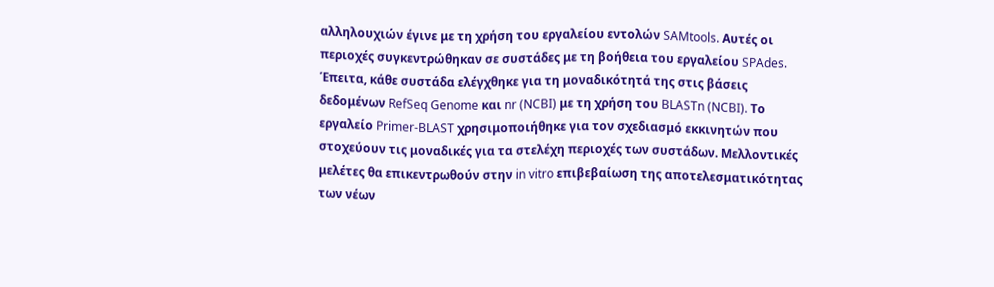αλληλουχιών έγινε με τη χρήση του εργαλείου εντολών SAMtools. Αυτές οι περιοχές συγκεντρώθηκαν σε συστάδες με τη βοήθεια του εργαλείου SPAdes. Έπειτα, κάθε συστάδα ελέγχθηκε για τη μοναδικότητά της στις βάσεις δεδομένων RefSeq Genome και nr (NCBI) με τη χρήση του BLASTn (NCBI). Το εργαλείο Primer-BLAST χρησιμοποιήθηκε για τον σχεδιασμό εκκινητών που στοχεύουν τις μοναδικές για τα στελέχη περιοχές των συστάδων. Μελλοντικές μελέτες θα επικεντρωθούν στην in vitro επιβεβαίωση της αποτελεσματικότητας των νέων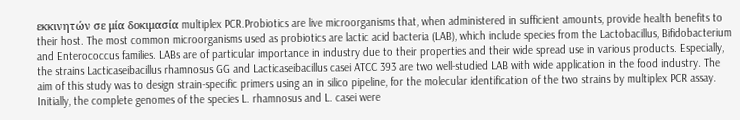εκκινητών σε μία δοκιμασία multiplex PCR.Probiotics are live microorganisms that, when administered in sufficient amounts, provide health benefits to their host. The most common microorganisms used as probiotics are lactic acid bacteria (LAB), which include species from the Lactobacillus, Bifidobacterium and Enterococcus families. LABs are of particular importance in industry due to their properties and their wide spread use in various products. Especially, the strains Lacticaseibacillus rhamnosus GG and Lacticaseibacillus casei ATCC 393 are two well-studied LAB with wide application in the food industry. The aim of this study was to design strain-specific primers using an in silico pipeline, for the molecular identification of the two strains by multiplex PCR assay. Initially, the complete genomes of the species L. rhamnosus and L. casei were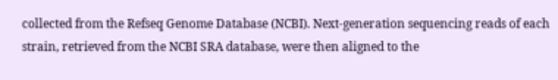collected from the Refseq Genome Database (NCBI). Next-generation sequencing reads of each strain, retrieved from the NCBI SRA database, were then aligned to the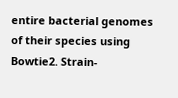entire bacterial genomes of their species using Bowtie2. Strain-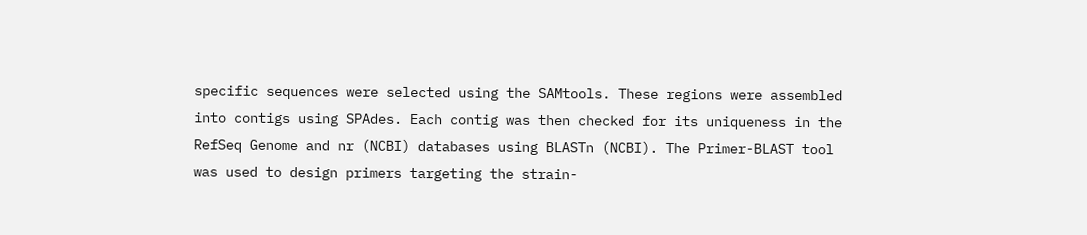specific sequences were selected using the SAMtools. These regions were assembled into contigs using SPAdes. Each contig was then checked for its uniqueness in the RefSeq Genome and nr (NCBI) databases using BLASTn (NCBI). The Primer-BLAST tool was used to design primers targeting the strain-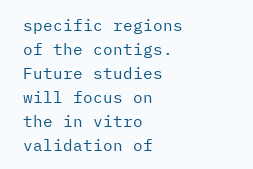specific regions of the contigs. Future studies will focus on the in vitro validation of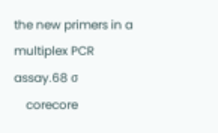the new primers in a multiplex PCR assay.68 σ
    corecore